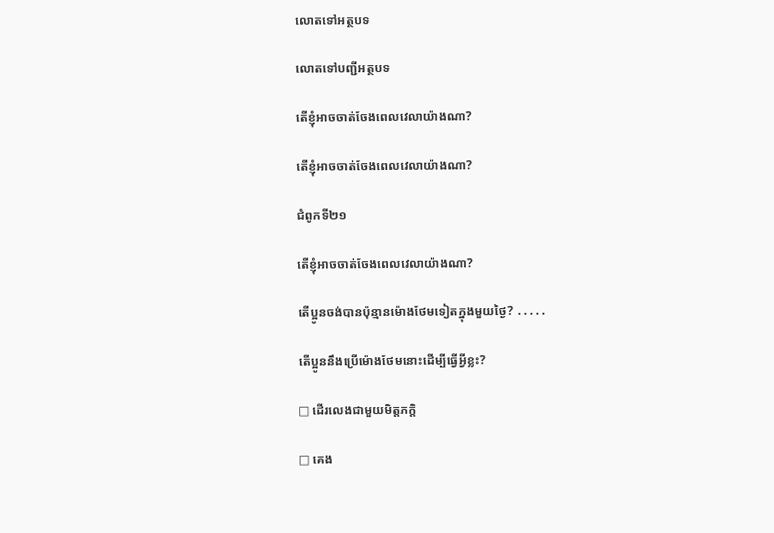លោតទៅអត្ថបទ

លោតទៅបញ្ជីអត្ថបទ

តើខ្ញុំអាចចាត់ចែងពេលវេលាយ៉ាងណា?

តើខ្ញុំអាចចាត់ចែងពេលវេលាយ៉ាងណា?

ជំពូកទី២១

តើខ្ញុំអាចចាត់ចែងពេលវេលាយ៉ាងណា?

តើប្អូនចង់បានប៉ុន្មានម៉ោងថែមទៀតក្នុងមួយថ្ងៃ? ․․․․․

តើប្អូននឹងប្រើម៉ោងថែមនោះដើម្បីធ្វើអ្វីខ្លះ?

□ ដើរលេងជាមួយមិត្តភក្តិ

□ គេង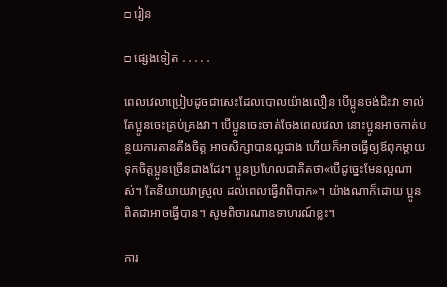□ រៀន

□ ផ្សេងទៀត ․․․․․

ពេលវេលាប្រៀបដូចជាសេះដែលបោលយ៉ាងលឿន បើប្អូនចង់ជិះវា ទាល់តែប្អូនចេះគ្រប់គ្រងវា។ បើប្អូនចេះចាត់ចែងពេលវេលា នោះប្អូនអាចកាត់បន្ថយការតានតឹងចិត្ត អាចសិក្សាបានល្អជាង ហើយក៏អាចធ្វើឲ្យឪពុកម្ដាយទុកចិត្តប្អូនច្រើនជាងដែរ។ ប្អូនប្រហែលជាគិតថា«បើដូច្នេះមែនល្អណាស់។ តែនិយាយវាស្រួល ដល់ពេលធ្វើវាពិបាក»។ យ៉ាងណាក៏ដោយ ប្អូនពិតជាអាចធ្វើបាន។ សូមពិចារណាឧទាហរណ៍ខ្លះ។

ការ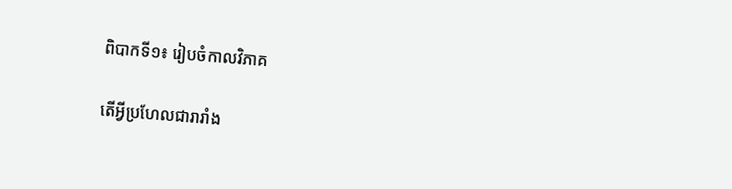ពិបាកទី១៖ រៀបចំកាលវិភាគ

តើអ្វីប្រហែលជារារាំង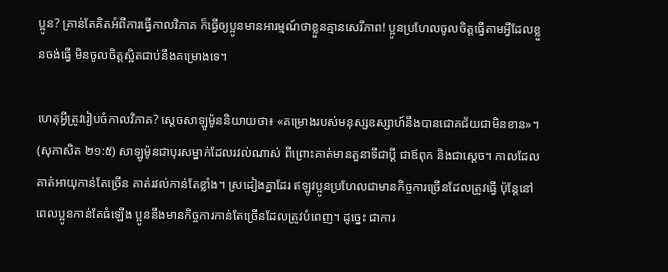ប្អូន? គ្រាន់តែគិតអំពីការធ្វើកាលវិភាគ ក៏ធ្វើឲ្យប្អូនមានអារម្មណ៍ថាខ្លួនគ្មានសេរីភាព! ប្អូនប្រហែលចូលចិត្តធ្វើតាមអ្វីដែលខ្លួនចង់ធ្វើ មិនចូលចិត្តស្អិតជាប់នឹងគម្រោងទេ។

ហេតុអ្វីត្រូវរៀបចំកាលវិភាគ? ស្ដេចសាឡូម៉ូននិយាយថា៖ «គម្រោងរបស់មនុស្សឧស្សាហ៍នឹងបានជោគជ័យជាមិនខាន»។ (សុភាសិត ២១:៥) សាឡូម៉ូនជាបុរសម្នាក់ដែលរវល់ណាស់ ពីព្រោះគាត់មានតួនាទីជាប្ដី ជាឪពុក និងជាស្ដេច។ កាលដែលគាត់អាយុកាន់តែច្រើន គាត់រវល់កាន់តែខ្លាំង។ ស្រដៀងគ្នាដែរ ឥឡូវប្អូនប្រហែលជាមានកិច្ចការច្រើនដែលត្រូវធ្វើ ប៉ុន្តែនៅពេលប្អូនកាន់តែធំឡើង ប្អូននឹងមានកិច្ចការកាន់តែច្រើនដែលត្រូវបំពេញ។ ដូច្នេះ ជាការ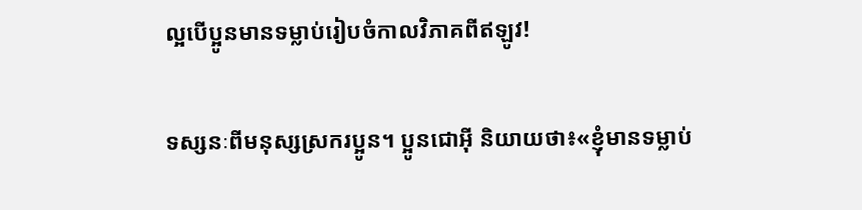ល្អបើប្អូនមានទម្លាប់រៀបចំកាលវិភាគពីឥឡូវ!

ទស្សនៈពីមនុស្សស្រករប្អូន។ ប្អូនជោអ៊ី និយាយថា៖«ខ្ញុំមានទម្លាប់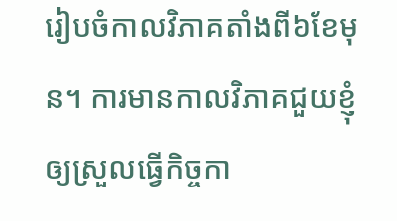រៀបចំកាលវិភាគតាំងពី៦ខែមុន។ ការមានកាលវិភាគជួយខ្ញុំឲ្យស្រួលធ្វើកិច្ចកា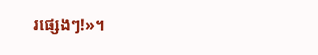រផ្សេងៗ!»។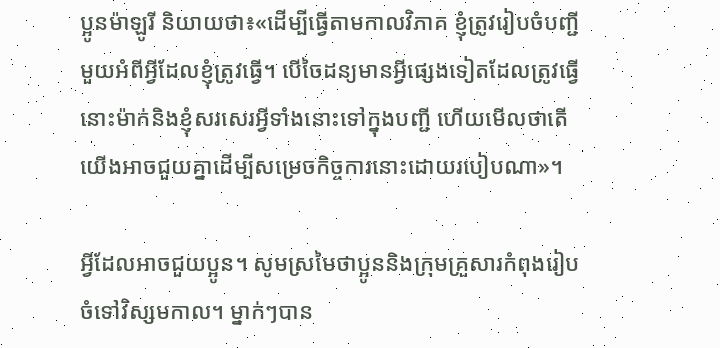ប្អូនម៉ាឡូរី និយាយថា៖«ដើម្បីធ្វើតាមកាលវិភាគ ខ្ញុំត្រូវរៀបចំបញ្ជីមួយអំពីអ្វីដែលខ្ញុំត្រូវធ្វើ។ បើចៃដន្យមានអ្វីផ្សេងទៀតដែលត្រូវធ្វើ នោះម៉ាក់និងខ្ញុំសរសេរអ្វីទាំងនោះទៅក្នុងបញ្ជី ហើយមើលថាតើយើងអាចជួយគ្នាដើម្បីសម្រេចកិច្ចការនោះដោយរបៀបណា»។

អ្វីដែលអាចជួយប្អូន។ សូមស្រមៃថាប្អូននិងក្រុមគ្រួសារកំពុងរៀបចំទៅវិស្សមកាល។ ម្នាក់ៗបាន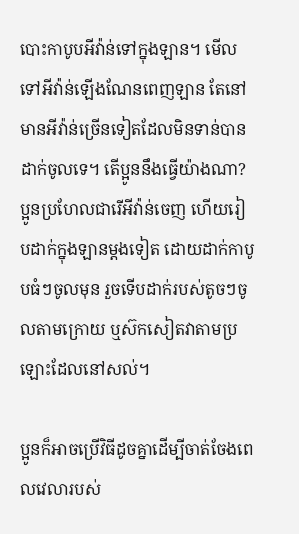បោះកាបូបអីវ៉ាន់ទៅក្នុងឡាន។ មើលទៅអីវ៉ាន់ឡើងណែនពេញឡាន តែនៅមានអីវ៉ាន់ច្រើនទៀតដែលមិនទាន់បានដាក់ចូលទេ។ តើប្អូននឹងធ្វើយ៉ាងណា? ប្អូនប្រហែលជារើអីវ៉ាន់ចេញ ហើយរៀបដាក់ក្នុងឡានម្ដងទៀត ដោយដាក់កាបូបធំៗចូលមុន រួចទើបដាក់របស់តូចៗចូលតាមក្រោយ ឬស៊កសៀតវាតាមប្រឡោះដែលនៅសល់។

ប្អូនក៏អាចប្រើវិធីដូចគ្នាដើម្បីចាត់ចែងពេលវេលារបស់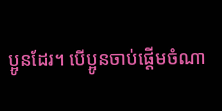ប្អូនដែរ។ បើប្អូនចាប់ផ្ដើមចំណា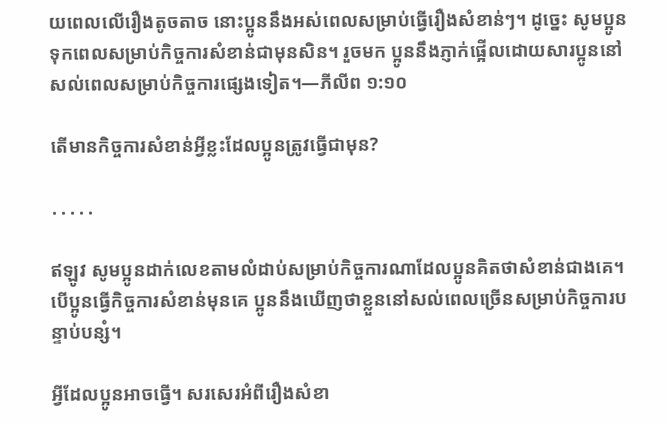យពេលលើរឿងតូចតាច នោះប្អូននឹងអស់ពេលសម្រាប់ធ្វើរឿងសំខាន់ៗ។ ដូច្នេះ សូមប្អូនទុកពេលសម្រាប់កិច្ចការសំខាន់ជាមុនសិន។ រួចមក ប្អូននឹងភ្ញាក់ផ្អើលដោយសារប្អូននៅសល់ពេលសម្រាប់កិច្ចការផ្សេងទៀត។—ភីលីព ១:១០

តើមានកិច្ចការសំខាន់អ្វីខ្លះដែលប្អូនត្រូវធ្វើជាមុន?

․․․․․

ឥឡូវ សូមប្អូនដាក់លេខតាមលំដាប់សម្រាប់កិច្ចការណាដែលប្អូនគិតថាសំខាន់ជាងគេ។ បើប្អូនធ្វើកិច្ចការសំខាន់មុនគេ ប្អូននឹងឃើញថាខ្លួននៅសល់ពេលច្រើនសម្រាប់កិច្ចការបន្ទាប់បន្សំ។

អ្វីដែលប្អូនអាចធ្វើ។ សរសេរអំពីរឿងសំខា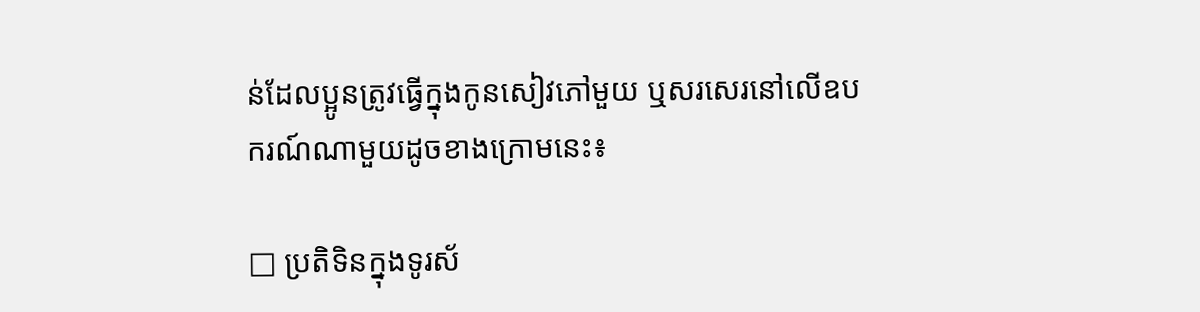ន់ដែលប្អូនត្រូវធ្វើក្នុងកូនសៀវភៅមួយ ឬសរសេរនៅលើឧបករណ៍ណាមួយដូចខាងក្រោមនេះ៖

□ ប្រតិទិនក្នុងទូរស័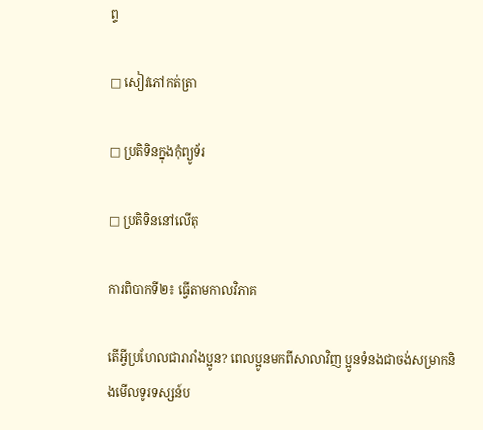ព្ទ

□ សៀវភៅកត់ត្រា

□ ប្រតិទិនក្នុងកុំព្យូទ័រ

□ ប្រតិទិននៅលើតុ

ការពិបាកទី២៖ ធ្វើតាមកាលវិភាគ

តើអ្វីប្រហែលជារារាំងប្អូន? ពេលប្អូនមកពីសាលាវិញ ប្អូនទំនងជាចង់សម្រាកនិងមើលទូរទស្សន៍ប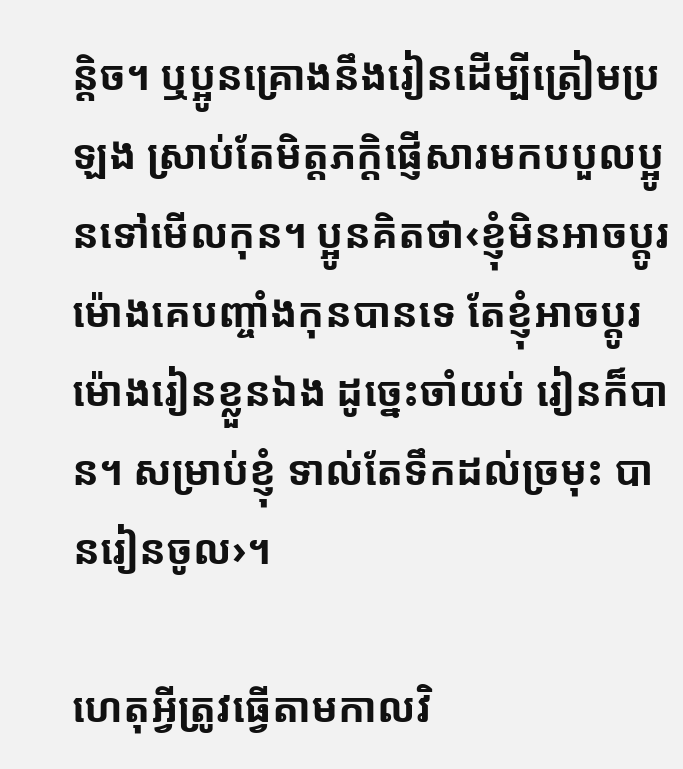ន្តិច។ ឬប្អូនគ្រោងនឹងរៀនដើម្បីត្រៀមប្រឡង ស្រាប់តែមិត្តភក្តិផ្ញើសារមកបបួលប្អូនទៅមើលកុន។ ប្អូនគិតថា‹ខ្ញុំមិនអាចប្ដូរម៉ោងគេបញ្ចាំងកុនបានទេ តែខ្ញុំអាចប្ដូរម៉ោងរៀនខ្លួនឯង ដូច្នេះចាំយប់ រៀនក៏បាន។ សម្រាប់ខ្ញុំ ទាល់តែទឹកដល់ច្រមុះ បានរៀនចូល›។

ហេតុអ្វីត្រូវធ្វើតាមកាលវិ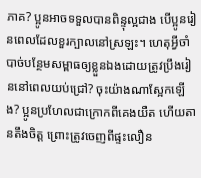ភាគ? ប្អូនអាចទទួលបានពិន្ទុល្អជាង បើប្អូនរៀនពេលដែលខួរក្បាលនៅស្រឡះ។ ហេតុអ្វីចាំបាច់បន្ថែមសម្ពាធឲ្យខ្លួនឯងដោយត្រូវប្រឹងរៀននៅពេលយប់ជ្រៅ? ចុះយ៉ាងណាស្អែកឡើង? ប្អូនប្រហែលជាក្រោកពីគេងយឺត ហើយតានតឹងចិត្ត ព្រោះត្រូវចេញពីផ្ទះលឿន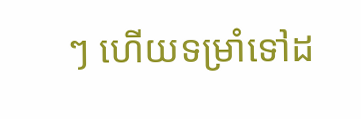ៗ ហើយទម្រាំទៅដ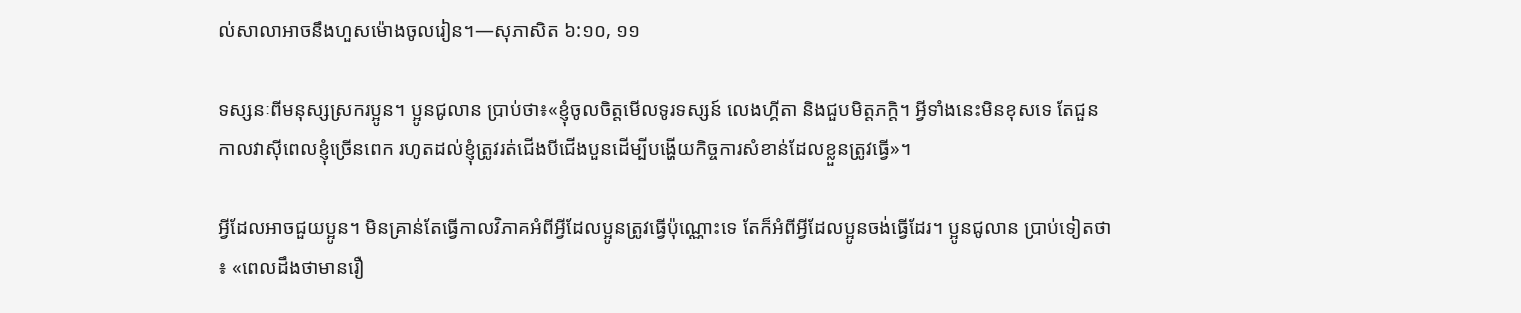ល់សាលាអាចនឹងហួសម៉ោងចូលរៀន។—សុភាសិត ៦:១០, ១១

ទស្សនៈពីមនុស្សស្រករប្អូន។ ប្អូនជូលាន ប្រាប់ថា៖«ខ្ញុំចូលចិត្តមើលទូរទស្សន៍ លេងហ្គីតា និងជួបមិត្តភក្តិ។ អ្វីទាំងនេះមិនខុសទេ តែជួនកាលវាស៊ីពេលខ្ញុំច្រើនពេក រហូតដល់ខ្ញុំត្រូវរត់ជើងបីជើងបួនដើម្បីបង្ហើយកិច្ចការសំខាន់ដែលខ្លួនត្រូវធ្វើ»។

អ្វីដែលអាចជួយប្អូន។ មិនគ្រាន់តែធ្វើកាលវិភាគអំពីអ្វីដែលប្អូនត្រូវធ្វើប៉ុណ្ណោះទេ តែក៏អំពីអ្វីដែលប្អូនចង់ធ្វើដែរ។ ប្អូនជូលាន ប្រាប់ទៀតថា៖ «ពេលដឹងថាមានរឿ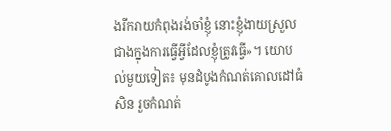ងរីករាយកំពុងរង់ចាំខ្ញុំ នោះខ្ញុំងាយស្រួលជាងក្នុងការធ្វើអ្វីដែលខ្ញុំត្រូវធ្វើ»។ យោបល់មួយទៀត៖ មុនដំបូងកំណត់គោលដៅធំសិន រួចកំណត់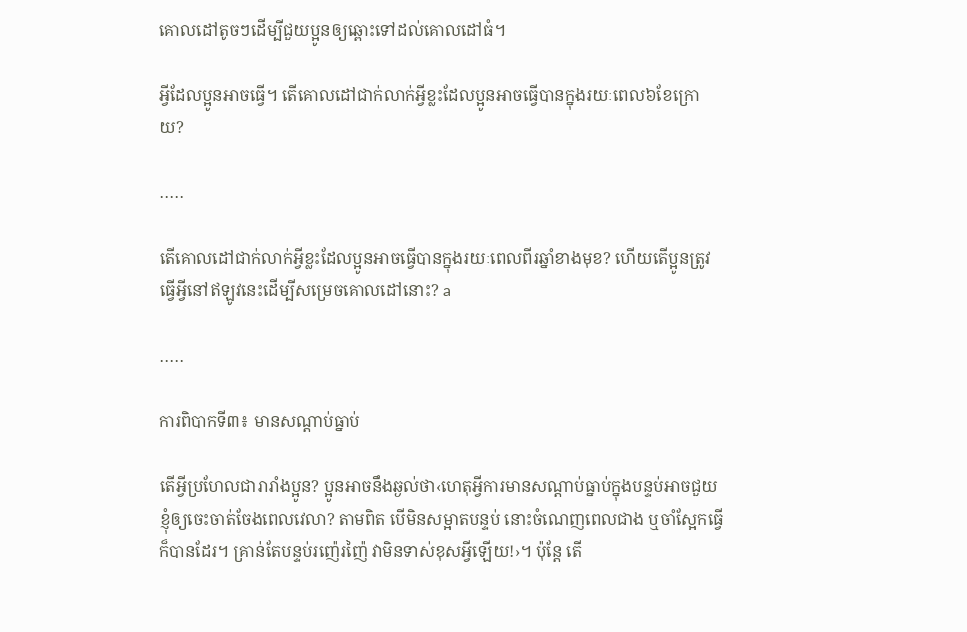គោលដៅតូចៗដើម្បីជួយប្អូនឲ្យឆ្ពោះទៅដល់គោលដៅធំ។

អ្វីដែលប្អូនអាចធ្វើ។ តើគោលដៅជាក់លាក់អ្វីខ្លះដែលប្អូនអាចធ្វើបានក្នុងរយៈពេល៦ខែក្រោយ?

․․․․․

តើគោលដៅជាក់លាក់អ្វីខ្លះដែលប្អូនអាចធ្វើបានក្នុងរយៈពេលពីរឆ្នាំខាងមុខ? ហើយតើប្អូនត្រូវធ្វើអ្វីនៅឥឡូវនេះដើម្បីសម្រេចគោលដៅនោះ? a

․․․․․

ការពិបាកទី៣៖ មានសណ្ដាប់ធ្នាប់

តើអ្វីប្រហែលជារារាំងប្អូន? ប្អូនអាចនឹងឆ្ងល់ថា‹ហេតុអ្វីការមានសណ្ដាប់ធ្នាប់ក្នុងបន្ទប់អាចជួយខ្ញុំឲ្យចេះចាត់ចែងពេលវេលា? តាមពិត បើមិនសម្អាតបន្ទប់ នោះចំណេញពេលជាង ឬចាំស្អែកធ្វើក៏បានដែរ។ គ្រាន់តែបន្ទប់រញ៉េរញ៉ៃ វាមិនទាស់ខុសអ្វីឡើយ!›។ ប៉ុន្តែ តើ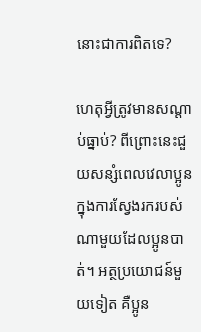នោះជាការពិតទេ?

ហេតុអ្វីត្រូវមានសណ្ដាប់ធ្នាប់? ពីព្រោះនេះជួយសន្សំពេលវេលាប្អូនក្នុងការស្វែងរករបស់ណាមួយដែលប្អូនបាត់។ អត្ថប្រយោជន៍មួយទៀត គឺប្អូន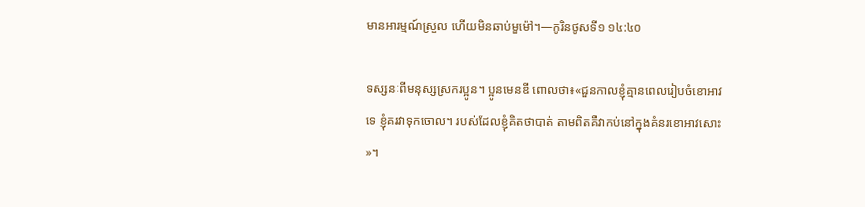មានអារម្មណ៍ស្រួល ហើយមិនឆាប់មួម៉ៅ។—កូរិនថូសទី១ ១៤:៤០

ទស្សនៈពីមនុស្សស្រករប្អូន។ ប្អូនមេនឌី ពោលថា៖«ជួនកាលខ្ញុំគ្មានពេលរៀបចំខោអាវទេ ខ្ញុំគរវាទុកចោល។ របស់ដែលខ្ញុំគិតថាបាត់ តាមពិតគឺវាកប់នៅក្នុងគំនរខោអាវសោះ»។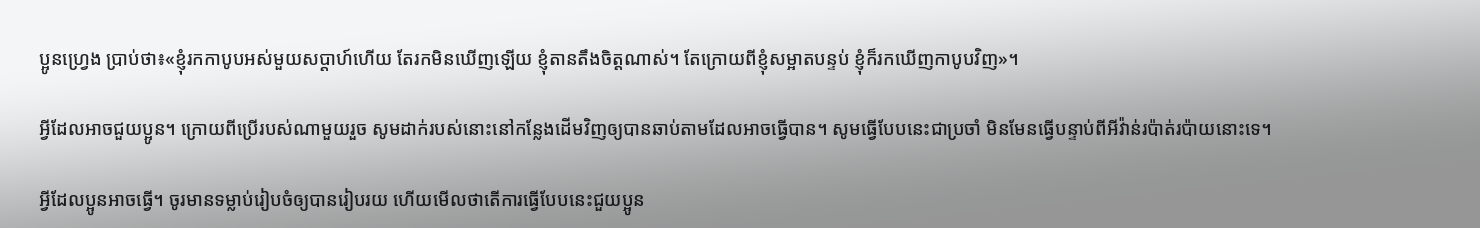ប្អូនហ្វ្រេង ប្រាប់ថា៖«ខ្ញុំរកកាបូបអស់មួយសប្ដាហ៍ហើយ តែរកមិនឃើញឡើយ ខ្ញុំតានតឹងចិត្តណាស់។ តែក្រោយពីខ្ញុំសម្អាតបន្ទប់ ខ្ញុំក៏រកឃើញកាបូបវិញ»។

អ្វីដែលអាចជួយប្អូន។ ក្រោយពីប្រើរបស់ណាមួយរួច សូមដាក់របស់នោះនៅកន្លែងដើមវិញឲ្យបានឆាប់តាមដែលអាចធ្វើបាន។ សូមធ្វើបែបនេះជាប្រចាំ មិនមែនធ្វើបន្ទាប់ពីអីវ៉ាន់រប៉ាត់រប៉ាយនោះទេ។

អ្វីដែលប្អូនអាចធ្វើ។ ចូរមានទម្លាប់រៀបចំឲ្យបានរៀបរយ ហើយមើលថាតើការធ្វើបែបនេះជួយប្អូន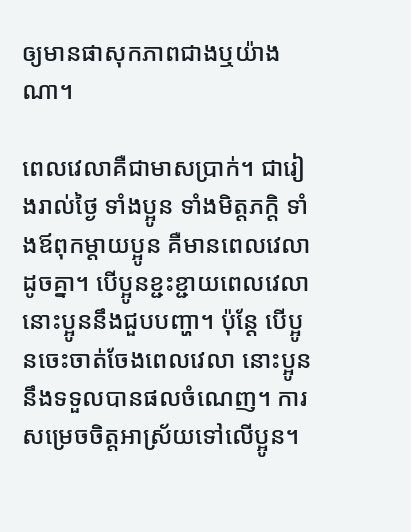ឲ្យមានផាសុកភាពជាងឬយ៉ាងណា។

ពេលវេលាគឺជាមាសប្រាក់។ ជារៀងរាល់ថ្ងៃ ទាំងប្អូន ទាំងមិត្តភក្តិ ទាំងឪពុកម្ដាយប្អូន គឺមានពេលវេលាដូចគ្នា។ បើប្អូនខ្ជះខ្ជាយពេលវេលា នោះប្អូននឹងជួបបញ្ហា។ ប៉ុន្តែ បើប្អូនចេះចាត់ចែងពេលវេលា នោះប្អូននឹងទទួលបានផលចំណេញ។ ការសម្រេចចិត្តអាស្រ័យទៅលើប្អូន។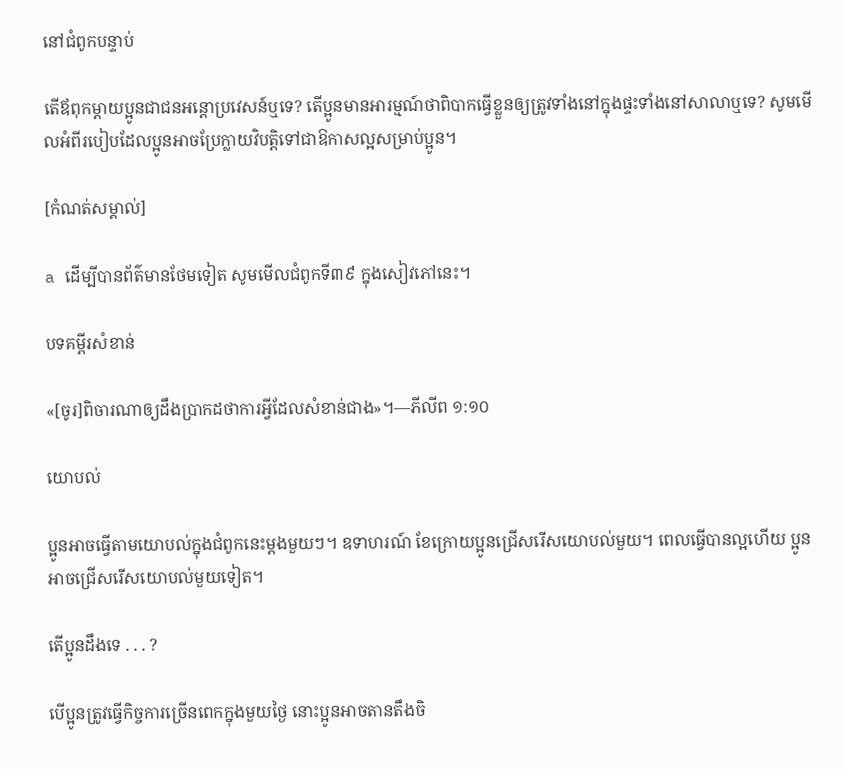នៅជំពូកបន្ទាប់

តើឪពុកម្ដាយប្អូនជាជនអន្តោប្រវេសន៍ឬទេ? តើប្អូនមានអារម្មណ៍ថាពិបាកធ្វើខ្លួនឲ្យត្រូវទាំងនៅក្នុងផ្ទះទាំងនៅសាលាឬទេ? សូមមើលអំពីរបៀបដែលប្អូនអាចប្រែក្លាយវិបត្តិទៅជាឱកាសល្អសម្រាប់ប្អូន។

[កំណត់សម្គាល់]

a ដើម្បីបានព័ត៌មានថែមទៀត សូមមើលជំពូកទី៣៩ ក្នុងសៀវភៅនេះ។

បទគម្ពីរសំខាន់

«[ចូរ]ពិចារណាឲ្យដឹងប្រាកដថាការអ្វីដែលសំខាន់ជាង»។—ភីលីព ១:១០

យោបល់

ប្អូនអាចធ្វើតាមយោបល់ក្នុងជំពូកនេះម្ដងមួយៗ។ ឧទាហរណ៍ ខែក្រោយប្អូនជ្រើសរើសយោបល់មួយ។ ពេលធ្វើបានល្អហើយ ប្អូនអាចជ្រើសរើសយោបល់មួយទៀត។

តើប្អូនដឹងទេ . . . ?

បើប្អូនត្រូវធ្វើកិច្ចការច្រើនពេកក្នុងមួយថ្ងៃ នោះប្អូនអាចតានតឹងចិ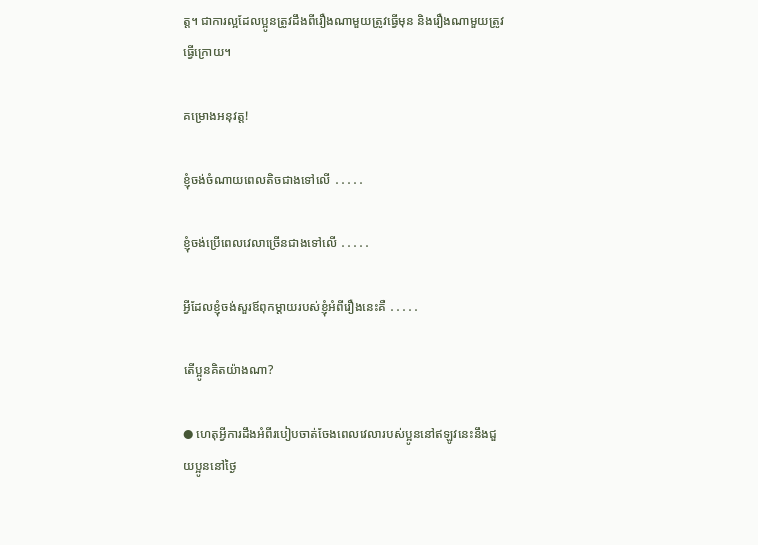ត្ត។ ជាការល្អដែលប្អូនត្រូវដឹងពីរឿងណាមួយត្រូវធ្វើមុន និងរឿងណាមួយត្រូវធ្វើក្រោយ។

គម្រោងអនុវត្ត!

ខ្ញុំចង់ចំណាយពេលតិចជាងទៅលើ ․․․․․

ខ្ញុំចង់ប្រើពេលវេលាច្រើនជាងទៅលើ ․․․․․

អ្វីដែលខ្ញុំចង់សួរឪពុកម្ដាយរបស់ខ្ញុំអំពីរឿងនេះគឺ ․․․․․

តើប្អូនគិតយ៉ាងណា?

● ហេតុអ្វីការដឹងអំពីរបៀបចាត់ចែងពេលវេលារបស់ប្អូននៅឥឡូវនេះនឹងជួយប្អូននៅថ្ងៃ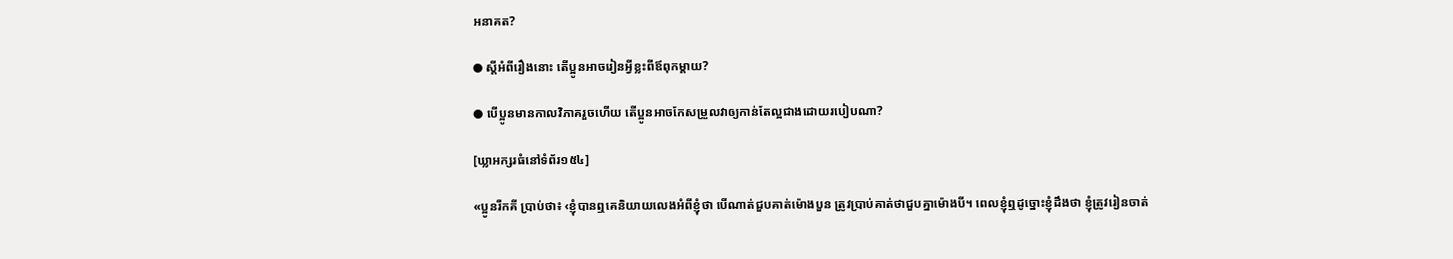អនាគត?

● ស្ដីអំពីរឿងនោះ តើប្អូនអាចរៀនអ្វីខ្លះពីឪពុកម្ដាយ?

● បើប្អូនមានកាលវិភាគរួចហើយ តើប្អូនអាចកែសម្រួលវាឲ្យកាន់តែល្អជាងដោយរបៀបណា?

[ឃ្លាអក្សរធំនៅទំព័រ១៥៤]

«ប្អូនរីកគី ប្រាប់ថា៖ ‹ខ្ញុំបានឮគេនិយាយលេងអំពីខ្ញុំថា បើណាត់ជួបគាត់ម៉ោងបួន ត្រូវប្រាប់គាត់ថាជួបគ្នាម៉ោងបី។ ពេលខ្ញុំឮដូច្នោះខ្ញុំដឹងថា ខ្ញុំត្រូវរៀនចាត់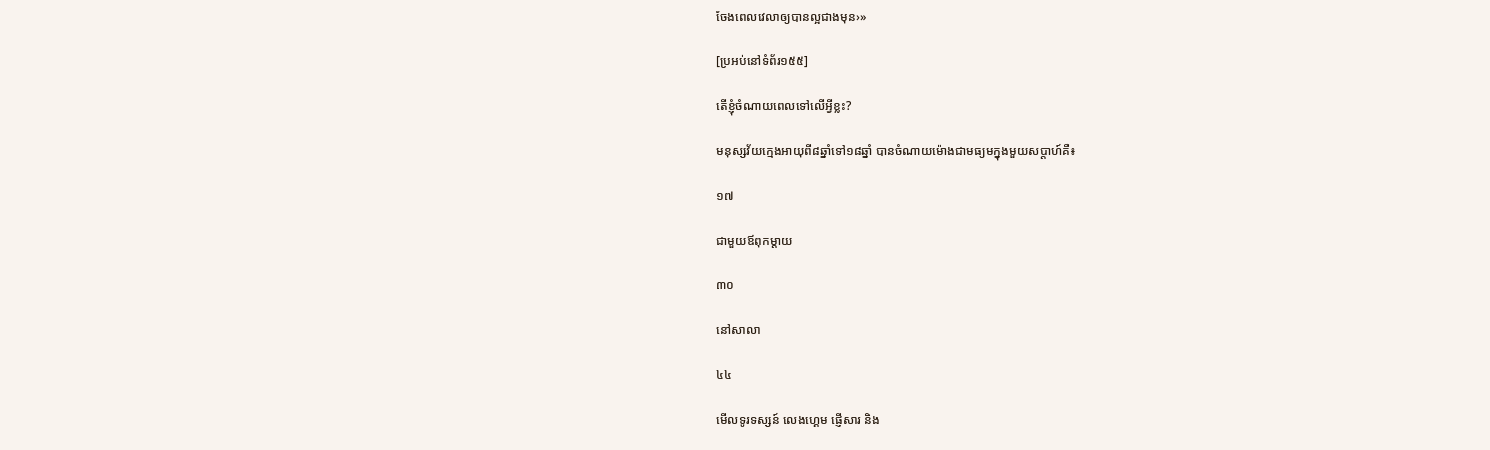ចែងពេលវេលាឲ្យបានល្អជាងមុន›»

[ប្រអប់នៅទំព័រ១៥៥]

តើខ្ញុំចំណាយពេលទៅលើអ្វីខ្លះ?

មនុស្សវ័យក្មេងអាយុពី៨ឆ្នាំទៅ១៨ឆ្នាំ បានចំណាយម៉ោងជាមធ្យមក្នុងមួយសប្តាហ៍គឺ៖

១៧

ជាមួយឪពុកម្ដាយ

៣០

នៅសាលា

៤៤

មើលទូរទស្សន៍ លេងហ្គេម ផ្ញើសារ និង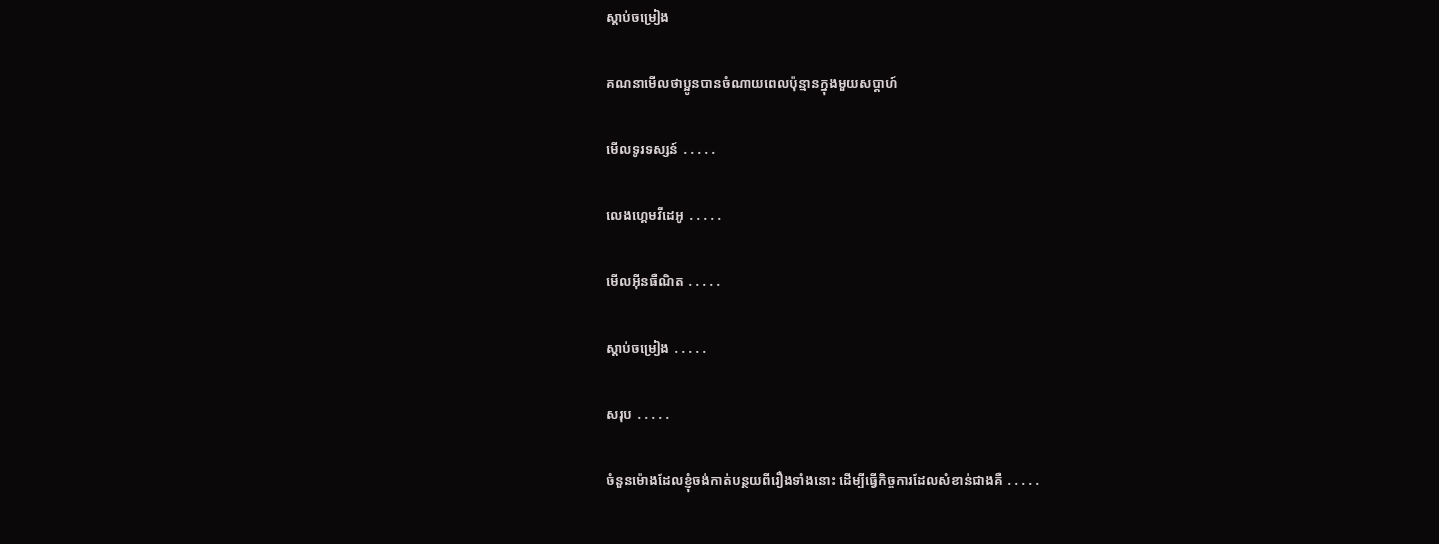ស្ដាប់ចម្រៀង

គណនាមើលថាប្អូនបានចំណាយពេលប៉ុន្មានក្នុងមួយសប្តាហ៍

មើលទូរទស្សន៍ ․․․․․

លេងហ្គេមវីដេអូ ․․․․․

មើលអ៊ីនធឺណិត ․․․․․

ស្ដាប់ចម្រៀង ․․․․․

សរុប ․․․․․

ចំនួនម៉ោងដែលខ្ញុំចង់កាត់បន្ថយពីរឿងទាំងនោះ ដើម្បីធ្វើកិច្ចការដែលសំខាន់ជាងគឺ ․․․․․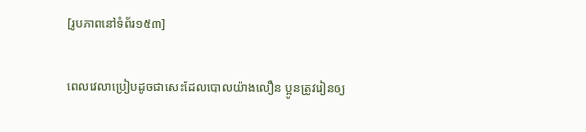[រូបភាពនៅទំព័រ១៥៣]

ពេលវេលាប្រៀបដូចជាសេះដែលបោលយ៉ាងលឿន ប្អូនត្រូវរៀនឲ្យ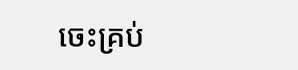ចេះគ្រប់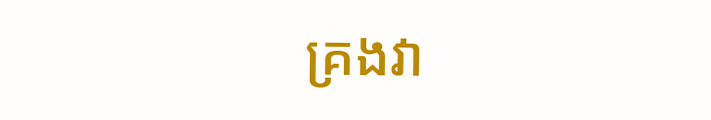គ្រងវា